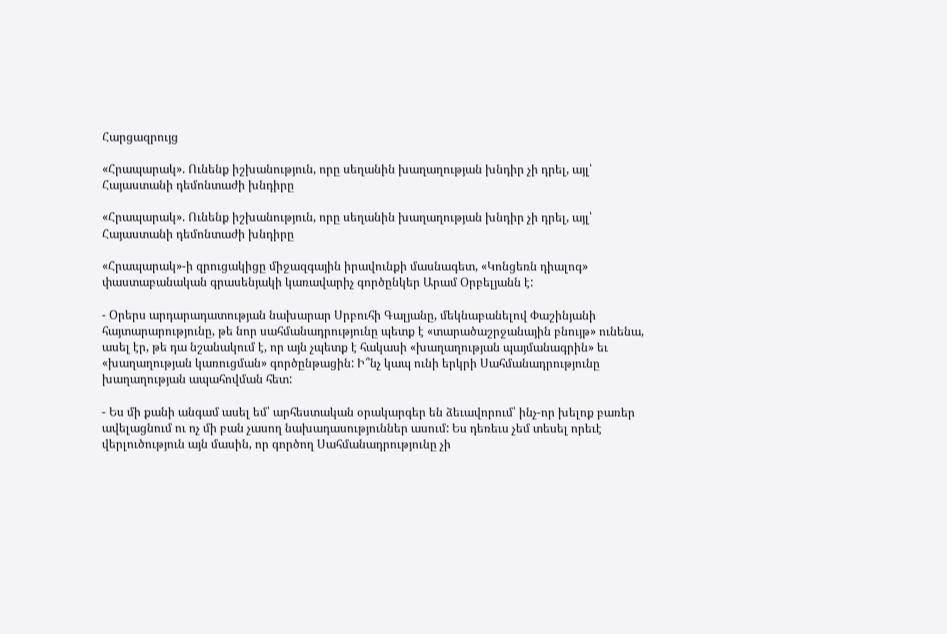Հարցազրույց

«Հրապարակ». Ունենք իշխանություն, որը սեղանին խաղաղության խնդիր չի դրել, այլ՝ Հայաստանի դեմոնտաժի խնդիրը

«Հրապարակ». Ունենք իշխանություն, որը սեղանին խաղաղության խնդիր չի դրել, այլ՝ Հայաստանի դեմոնտաժի խնդիրը

«Հրապարակ»-ի զրուցակիցը միջազգային իրավունքի մասնագետ, «Կոնցեռն դիալոգ» փաստաբանական գրասենյակի կառավարիչ գործընկեր Արամ Օրբելյանն է:

- Օրերս արդարադատության նախարար Սրբուհի Գալյանը, մեկնաբանելով Փաշինյանի հայտարարությունը, թե նոր սահմանադրությունը պետք է «տարածաշրջանային բնույթ» ունենա, ասել էր, թե դա նշանակում է, որ այն չպետք է հակասի «խաղաղության պայմանագրին» եւ «խաղաղության կառուցման» գործընթացին: Ի՞նչ կապ ունի երկրի Սահմանադրությունը խաղաղության ապահովման հետ:

- Ես մի քանի անգամ ասել եմ՝ արհեստական օրակարգեր են ձեւավորում՝ ինչ-որ խելոք բառեր ավելացնում ու ոչ մի բան չասող նախադասություններ ասում: Ես դեռեւս չեմ տեսել որեւէ վերլուծություն այն մասին, որ գործող Սահմանադրությունը չի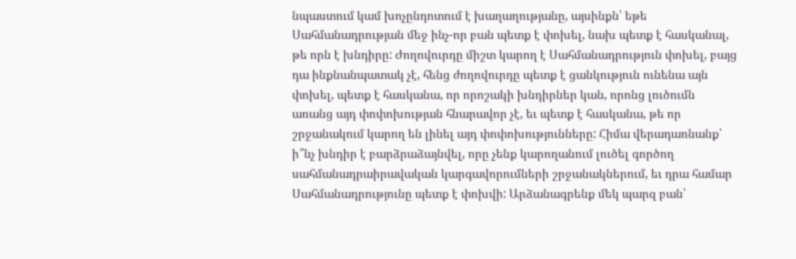նպաստում կամ խոչընդոտում է խաղաղությանը, այսինքն՝ եթե Սահմանադրության մեջ ինչ-որ բան պետք է փոխել, նախ պետք է հասկանալ, թե որն է խնդիրը: Ժողովուրդը միշտ կարող է Սահմանադրություն փոխել, բայց դա ինքնանպատակ չէ, հենց ժողովուրդը պետք է ցանկություն ունենա այն փոխել, պետք է հասկանա, որ որոշակի խնդիրներ կան, որոնց լուծումն առանց այդ փոփոխության հնարավոր չէ, եւ պետք է հասկանա, թե որ շրջանակում կարող են լինել այդ փոփոխությունները: Հիմա վերադառնանք՝ ի՞նչ խնդիր է բարձրաձայնվել, որը չենք կարողանում լուծել գործող սահմանադրաիրավական կարգավորումների շրջանակներում, եւ դրա համար Սահմանադրությունը պետք է փոխվի: Արձանագրենք մեկ պարզ բան՝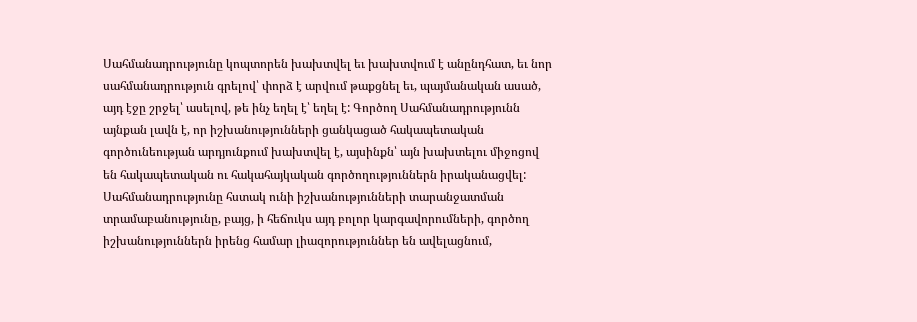Սահմանադրությունը կոպտորեն խախտվել եւ խախտվում է անընդհատ, եւ նոր սահմանադրություն գրելով՝ փորձ է արվում թաքցնել եւ, պայմանական ասած, այդ էջը շրջել՝ ասելով, թե ինչ եղել է՝ եղել է: Գործող Սահմանադրությունն այնքան լավն է, որ իշխանությունների ցանկացած հակապետական գործունեության արդյունքում խախտվել է, այսինքն՝ այն խախտելու միջոցով են հակապետական ու հակահայկական գործողություններն իրականացվել: Սահմանադրությունը հստակ ունի իշխանությունների տարանջատման տրամաբանությունը, բայց, ի հեճուկս այդ բոլոր կարգավորումների, գործող իշխանություններն իրենց համար լիազորություններ են ավելացնում,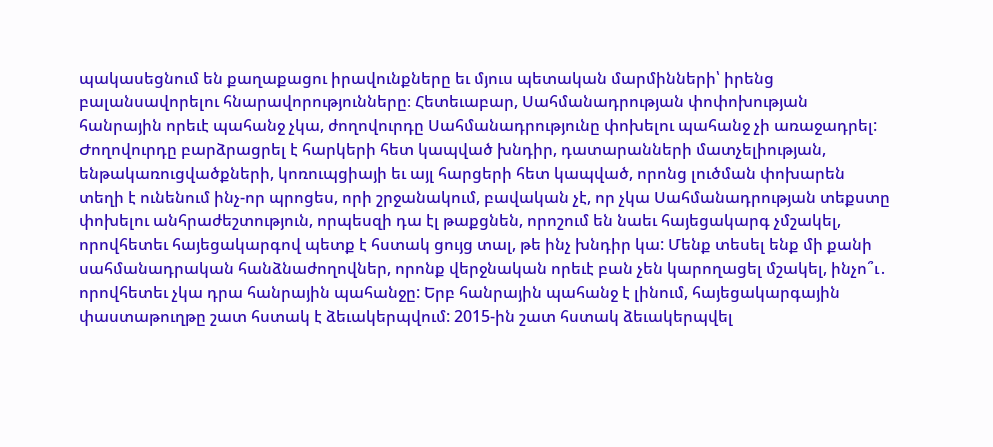պակասեցնում են քաղաքացու իրավունքները եւ մյուս պետական մարմինների՝ իրենց բալանսավորելու հնարավորությունները։ Հետեւաբար, Սահմանադրության փոփոխության հանրային որեւէ պահանջ չկա, ժողովուրդը Սահմանադրությունը փոխելու պահանջ չի առաջադրել: Ժողովուրդը բարձրացրել է հարկերի հետ կապված խնդիր, դատարանների մատչելիության, ենթակառուցվածքների, կոռուպցիայի եւ այլ հարցերի հետ կապված, որոնց լուծման փոխարեն տեղի է ունենում ինչ-որ պրոցես, որի շրջանակում, բավական չէ, որ չկա Սահմանադրության տեքստը փոխելու անհրաժեշտություն, որպեսզի դա էլ թաքցնեն, որոշում են նաեւ հայեցակարգ չմշակել, որովհետեւ հայեցակարգով պետք է հստակ ցույց տալ, թե ինչ խնդիր կա: Մենք տեսել ենք մի քանի սահմանադրական հանձնաժողովներ, որոնք վերջնական որեւէ բան չեն կարողացել մշակել, ինչո՞ւ․ որովհետեւ չկա դրա հանրային պահանջը: Երբ հանրային պահանջ է լինում, հայեցակարգային փաստաթուղթը շատ հստակ է ձեւակերպվում: 2015-ին շատ հստակ ձեւակերպվել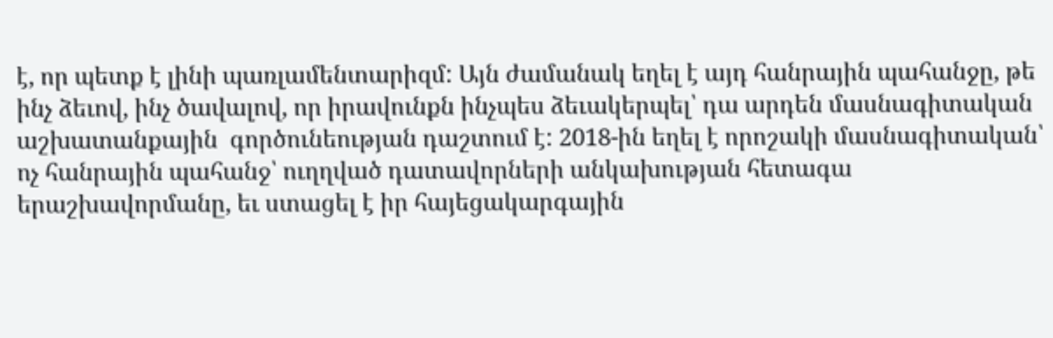է, որ պետք է լինի պառլամենտարիզմ: Այն ժամանակ եղել է այդ հանրային պահանջը, թե ինչ ձեւով, ինչ ծավալով, որ իրավունքն ինչպես ձեւակերպել՝ դա արդեն մասնագիտական աշխատանքային  գործունեության դաշտում է: 2018-ին եղել է որոշակի մասնագիտական՝ ոչ հանրային պահանջ՝ ուղղված դատավորների անկախության հետագա երաշխավորմանը, եւ ստացել է իր հայեցակարգային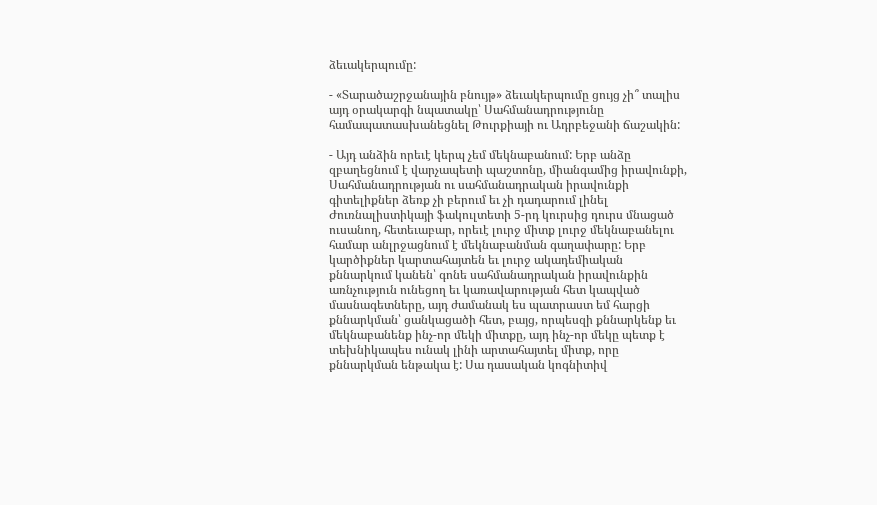ձեւակերպումը:

- «Տարածաշրջանային բնույթ» ձեւակերպումը ցույց չի՞ տալիս այդ օրակարգի նպատակը՝ Սահմանադրությունը համապատասխանեցնել Թուրքիայի ու Ադրբեջանի ճաշակին:

- Այդ անձին որեւէ կերպ չեմ մեկնաբանում: Երբ անձը զբաղեցնում է վարչապետի պաշտոնը, միանգամից իրավունքի, Սահմանադրության ու սահմանադրական իրավունքի գիտելիքներ ձեռք չի բերում եւ չի դադարում լինել Ժուռնալիստիկայի ֆակուլտետի 5-րդ կուրսից դուրս մնացած ուսանող, հետեւաբար, որեւէ լուրջ միտք լուրջ մեկնաբանելու համար անլրջացնում է մեկնաբանման գաղափարը: Երբ կարծիքներ կարտահայտեն եւ լուրջ ակադեմիական քննարկում կանեն՝ գոնե սահմանադրական իրավունքին առնչություն ունեցող եւ կառավարության հետ կապված մասնագետները, այդ ժամանակ ես պատրաստ եմ հարցի քննարկման՝ ցանկացածի հետ, բայց, որպեսզի քննարկենք եւ մեկնաբանենք ինչ-որ մեկի միտքը, այդ ինչ-որ մեկը պետք է տեխնիկապես ունակ լինի արտահայտել միտք, որը քննարկման ենթակա է: Սա դասական կոգնիտիվ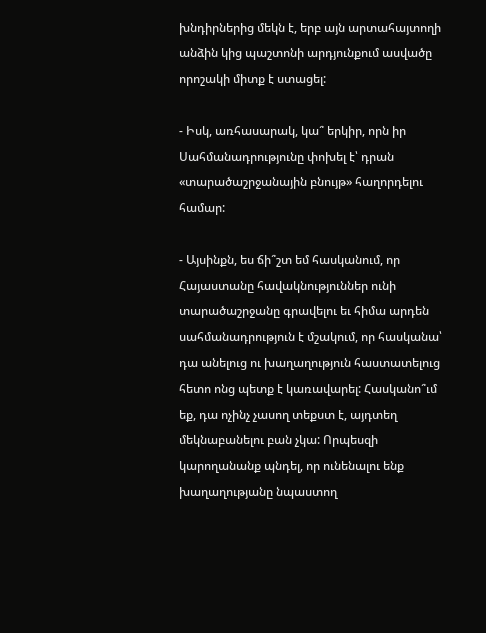խնդիրներից մեկն է, երբ այն արտահայտողի անձին կից պաշտոնի արդյունքում ասվածը որոշակի միտք է ստացել:

- Իսկ, առհասարակ, կա՞ երկիր, որն իր Սահմանադրությունը փոխել է՝ դրան «տարածաշրջանային բնույթ» հաղորդելու համար:

- Այսինքն, ես ճի՞շտ եմ հասկանում, որ Հայաստանը հավակնություններ ունի տարածաշրջանը գրավելու եւ հիմա արդեն սահմանադրություն է մշակում, որ հասկանա՝ դա անելուց ու խաղաղություն հաստատելուց հետո ոնց պետք է կառավարել: Հասկանո՞ւմ եք, դա ոչինչ չասող տեքստ է, այդտեղ մեկնաբանելու բան չկա: Որպեսզի կարողանանք պնդել, որ ունենալու ենք խաղաղությանը նպաստող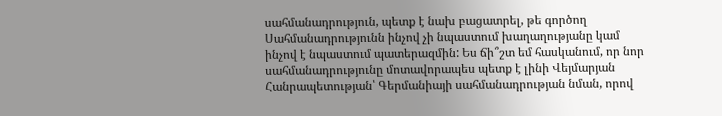սահմանադրություն, պետք է նախ բացատրել, թե գործող Սահմանադրությունն ինչով չի նպաստում խաղաղությանը կամ ինչով է նպաստում պատերազմին: Ես ճի՞շտ եմ հասկանում, որ նոր սահմանադրությունը մոտավորապես պետք է լինի Վեյմարյան Հանրապետության՝ Գերմանիայի սահմանադրության նման, որով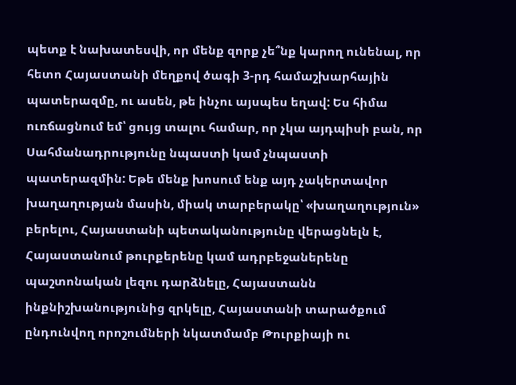պետք է նախատեսվի, որ մենք զորք չե՞նք կարող ունենալ, որ հետո Հայաստանի մեղքով ծագի 3-րդ համաշխարհային պատերազմը, ու ասեն, թե ինչու այսպես եղավ: Ես հիմա ուռճացնում եմ՝ ցույց տալու համար, որ չկա այդպիսի բան, որ Սահմանադրությունը նպաստի կամ չնպաստի պատերազմին: Եթե մենք խոսում ենք այդ չակերտավոր խաղաղության մասին, միակ տարբերակը՝ «խաղաղություն» բերելու, Հայաստանի պետականությունը վերացնելն է, Հայաստանում թուրքերենը կամ ադրբեջաներենը պաշտոնական լեզու դարձնելը, Հայաստանն ինքնիշխանությունից զրկելը, Հայաստանի տարածքում ընդունվող որոշումների նկատմամբ Թուրքիայի ու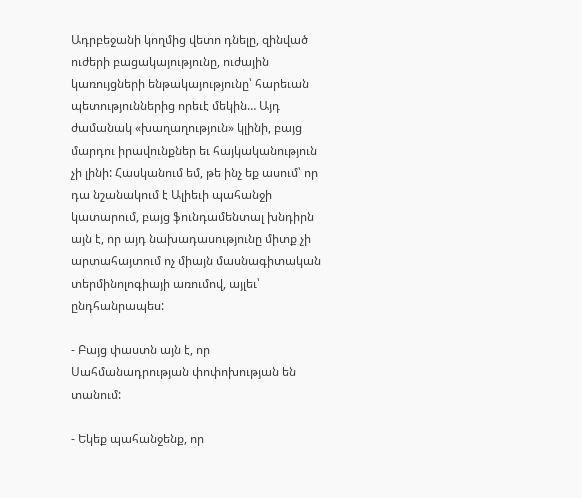Ադրբեջանի կողմից վետո դնելը, զինված ուժերի բացակայությունը, ուժային կառույցների ենթակայությունը՝ հարեւան պետություններից որեւէ մեկին… Այդ ժամանակ «խաղաղություն» կլինի, բայց մարդու իրավունքներ եւ հայկականություն չի լինի: Հասկանում եմ, թե ինչ եք ասում՝ որ դա նշանակում է Ալիեւի պահանջի կատարում, բայց ֆունդամենտալ խնդիրն այն է, որ այդ նախադասությունը միտք չի արտահայտում ոչ միայն մասնագիտական տերմինոլոգիայի առումով, այլեւ՝ ընդհանրապես:

- Բայց փաստն այն է, որ Սահմանադրության փոփոխության են տանում:

- Եկեք պահանջենք, որ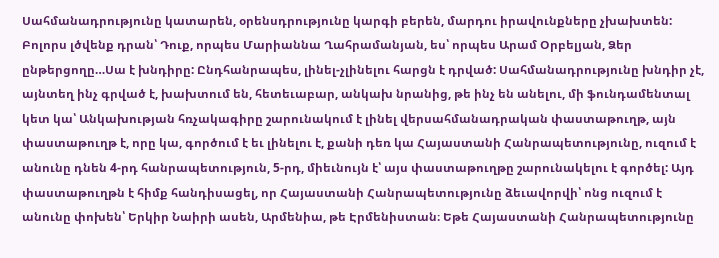Սահմանադրությունը կատարեն, օրենսդրությունը կարգի բերեն, մարդու իրավունքները չխախտեն: Բոլորս լծվենք դրան՝ Դուք, որպես Մարիաննա Ղահրամանյան, ես՝ որպես Արամ Օրբելյան, Ձեր ընթերցողը…Սա է խնդիրը: Ընդհանրապես, լինել-չլինելու հարցն է դրված: Սահմանադրությունը խնդիր չէ, այնտեղ ինչ գրված է, խախտում են, հետեւաբար, անկախ նրանից, թե ինչ են անելու, մի ֆունդամենտալ կետ կա՝ Անկախության հռչակագիրը շարունակում է լինել վերսահմանադրական փաստաթուղթ, այն փաստաթուղթ է, որը կա, գործում է եւ լինելու է, քանի դեռ կա Հայաստանի Հանրապետությունը, ուզում է անունը դնեն 4-րդ հանրապետություն, 5-րդ, միեւնույն է՝ այս փաստաթուղթը շարունակելու է գործել: Այդ փաստաթուղթն է հիմք հանդիսացել, որ Հայաստանի Հանրապետությունը ձեւավորվի՝ ոնց ուզում է անունը փոխեն՝ Երկիր Նաիրի ասեն, Արմենիա, թե Էրմենիստան։ Եթե Հայաստանի Հանրապետությունը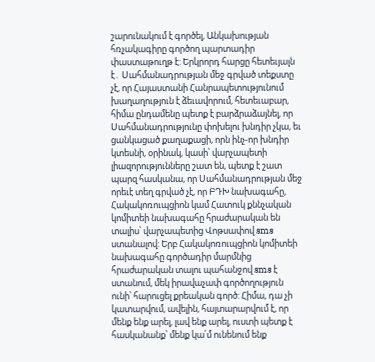շարունակում է գործել, Անկախության հռչակագիրը գործող պարտադիր փաստաթուղթ է: Երկրորդ հարցը հետեւյալն է․ Սահմանադրության մեջ գրված տեքստը չէ, որ Հայաստանի Հանրապետությունում խաղաղություն է ձեւավորում, հետեւաբար, հիմա ընդամենը պետք է բարձրաձայնել, որ Սահմանադրությունը փոխելու խնդիր չկա, եւ ցանկացած քաղաքացի, որն ինչ-որ խնդիր կտեսնի, օրինակ, կասի՝ վարչապետի լիազորությունները շատ են, պետք է շատ պարզ հասկանա, որ Սահմանադրության մեջ որեւէ տեղ գրված չէ, որ ԲԴԽ նախագահը, Հակակոռուպցիոն կամ Հատուկ քննչական կոմիտեի նախագահը հրաժարական են տալիս՝ վարչապետից Վոթսափով sms ստանալով: Երբ Հակակոռուպցիոն կոմիտեի նախագահը գործադիր մարմնից հրաժարական տալու պահանջով sms է ստանում, մեկ իրավաչափ գործողություն ունի՝ հարուցել քրեական գործ: Հիմա, դա չի կատարվում, ավելին, հայտարարվում է, որ մենք ենք արել, լավ ենք արել, ուստի պետք է հասկանանք՝ մենք կա՛մ ունենում ենք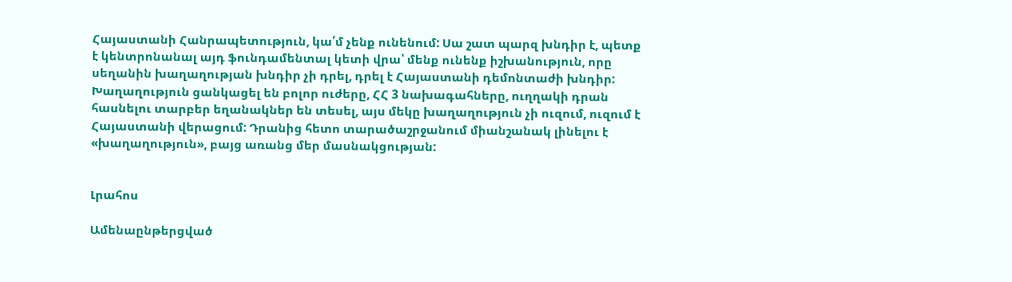Հայաստանի Հանրապետություն, կա՛մ չենք ունենում: Սա շատ պարզ խնդիր է, պետք է կենտրոնանալ այդ ֆունդամենտալ կետի վրա՝ մենք ունենք իշխանություն, որը սեղանին խաղաղության խնդիր չի դրել, դրել է Հայաստանի դեմոնտաժի խնդիր: Խաղաղություն ցանկացել են բոլոր ուժերը, ՀՀ 3 նախագահները, ուղղակի դրան հասնելու տարբեր եղանակներ են տեսել, այս մեկը խաղաղություն չի ուզում, ուզում է Հայաստանի վերացում: Դրանից հետո տարածաշրջանում միանշանակ լինելու է «խաղաղություն», բայց առանց մեր մասնակցության:


Լրահոս

Ամենաընթերցված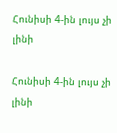Հունիսի 4-ին լույս չի լինի

Հունիսի 4-ին լույս չի լինի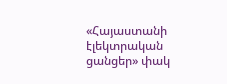«Հայաստանի էլեկտրական ցանցեր» փակ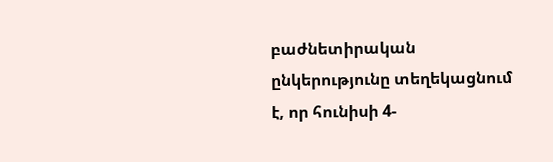բաժնետիրական ընկերությունը տեղեկացնում է, որ հունիսի 4-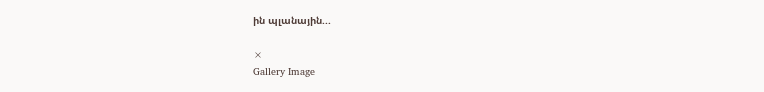ին պլանային...

×
Gallery Image